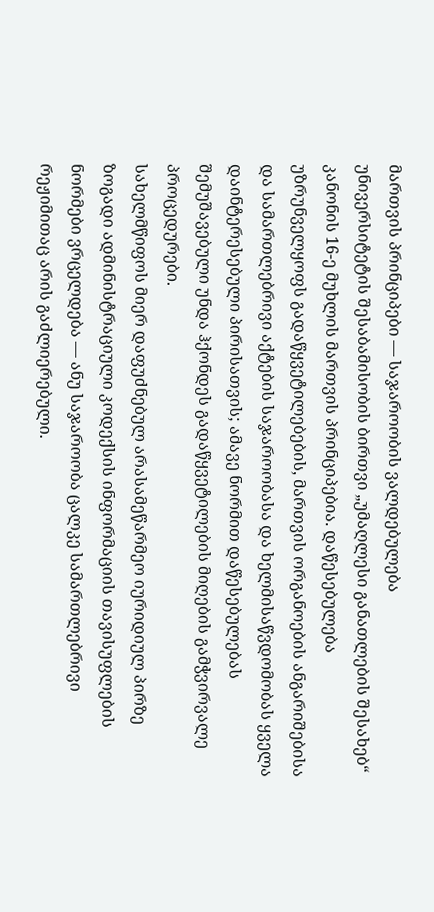მართვის პრინციპები — საჯაროობის ვალდებულება
უნივერსიტეტის შესაბამისობის ბირთვი „უმაღლესი განათლების შესახებ“ კანონის 16-ე მუხლის მართვის პრინციპებია. დაწესებულება უზრუნველყოფს გადაწყვეტილებების, მართვის ორგანოების ანგარიშებისა და სამართლებრივი აქტების საჯაროობასა და ხელმისაწვდომობას ყველა დაინტერესებული პირისათვის; ამავე ნორმით დაწესებულებას შემუშავებული უნდა ჰქონდეს გადაწყვეტილების მიღების გამჭვირვალე პროცედურები.
სახელმწიფოს მიერ დაფუძნებულ არასამეწარმეო იურიდიულ პირზე ზოგადი ადმინისტრაციული კოდექსის ინფორმაციის თავისუფლების ნორმები ვრცელდება — ანუ საჯაროობა ცალკე სამართლებრივი რეჟიმითაც არის გაძლიერებული.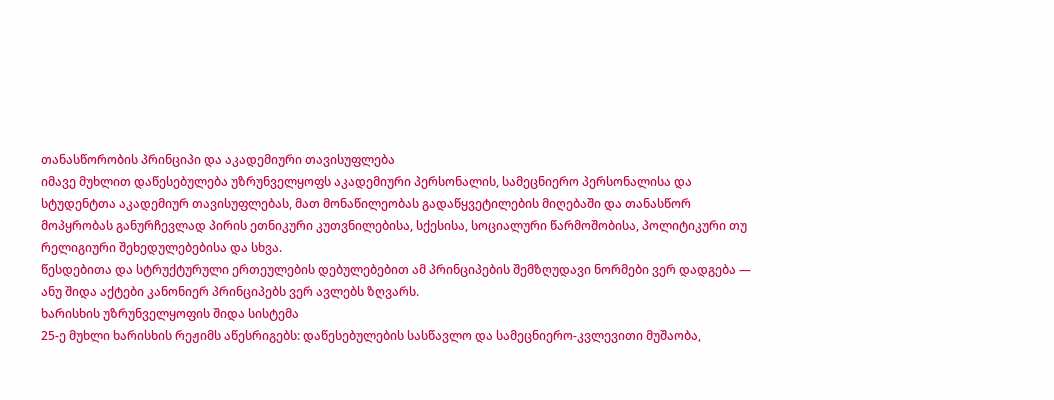თანასწორობის პრინციპი და აკადემიური თავისუფლება
იმავე მუხლით დაწესებულება უზრუნველყოფს აკადემიური პერსონალის, სამეცნიერო პერსონალისა და სტუდენტთა აკადემიურ თავისუფლებას, მათ მონაწილეობას გადაწყვეტილების მიღებაში და თანასწორ მოპყრობას განურჩევლად პირის ეთნიკური კუთვნილებისა, სქესისა, სოციალური წარმოშობისა, პოლიტიკური თუ რელიგიური შეხედულებებისა და სხვა.
წესდებითა და სტრუქტურული ერთეულების დებულებებით ამ პრინციპების შემზღუდავი ნორმები ვერ დადგება — ანუ შიდა აქტები კანონიერ პრინციპებს ვერ ავლებს ზღვარს.
ხარისხის უზრუნველყოფის შიდა სისტემა
25-ე მუხლი ხარისხის რეჟიმს აწესრიგებს: დაწესებულების სასწავლო და სამეცნიერო-კვლევითი მუშაობა,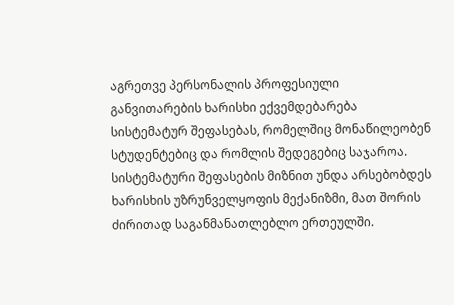აგრეთვე პერსონალის პროფესიული განვითარების ხარისხი ექვემდებარება სისტემატურ შეფასებას, რომელშიც მონაწილეობენ სტუდენტებიც და რომლის შედეგებიც საჯაროა. სისტემატური შეფასების მიზნით უნდა არსებობდეს ხარისხის უზრუნველყოფის მექანიზმი, მათ შორის ძირითად საგანმანათლებლო ერთეულში.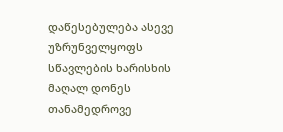დაწესებულება ასევე უზრუნველყოფს სწავლების ხარისხის მაღალ დონეს თანამედროვე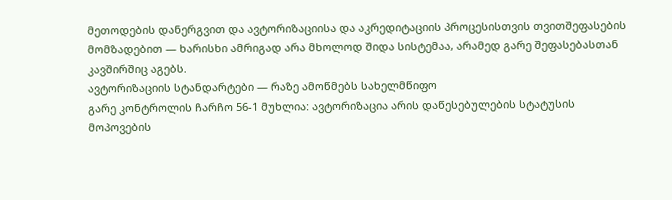მეთოდების დანერგვით და ავტორიზაციისა და აკრედიტაციის პროცესისთვის თვითშეფასების მომზადებით — ხარისხი ამრიგად არა მხოლოდ შიდა სისტემაა, არამედ გარე შეფასებასთან კავშირშიც აგებს.
ავტორიზაციის სტანდარტები — რაზე ამოწმებს სახელმწიფო
გარე კონტროლის ჩარჩო 56-1 მუხლია: ავტორიზაცია არის დაწესებულების სტატუსის მოპოვების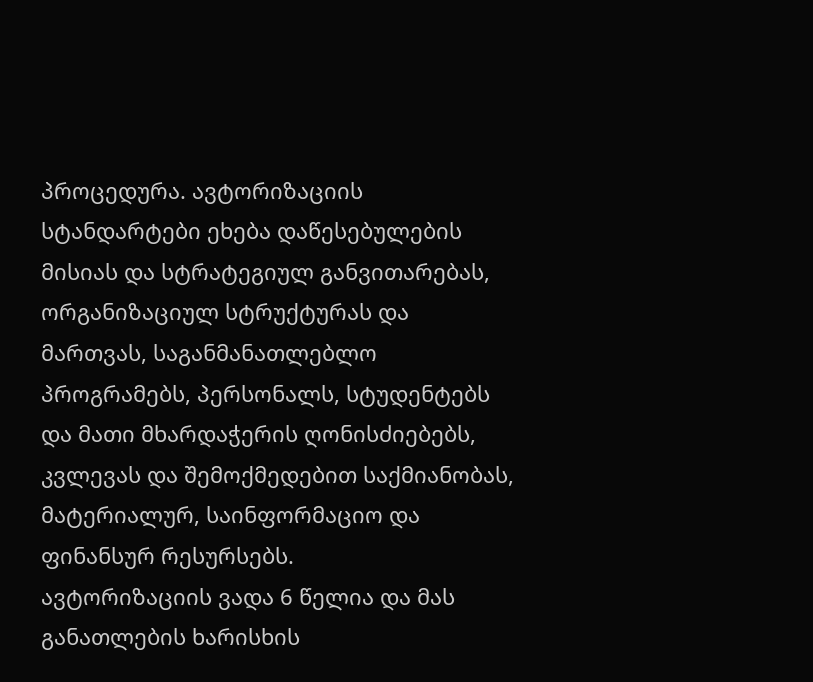პროცედურა. ავტორიზაციის სტანდარტები ეხება დაწესებულების მისიას და სტრატეგიულ განვითარებას, ორგანიზაციულ სტრუქტურას და მართვას, საგანმანათლებლო პროგრამებს, პერსონალს, სტუდენტებს და მათი მხარდაჭერის ღონისძიებებს, კვლევას და შემოქმედებით საქმიანობას, მატერიალურ, საინფორმაციო და ფინანსურ რესურსებს.
ავტორიზაციის ვადა 6 წელია და მას განათლების ხარისხის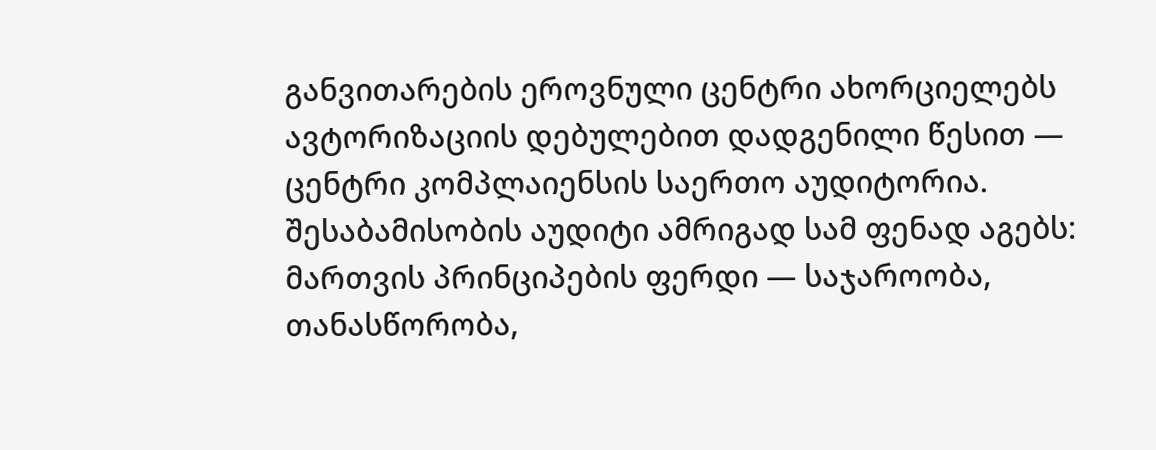განვითარების ეროვნული ცენტრი ახორციელებს ავტორიზაციის დებულებით დადგენილი წესით — ცენტრი კომპლაიენსის საერთო აუდიტორია.
შესაბამისობის აუდიტი ამრიგად სამ ფენად აგებს: მართვის პრინციპების ფერდი — საჯაროობა, თანასწორობა,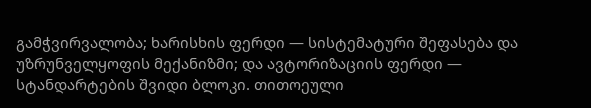გამჭვირვალობა; ხარისხის ფერდი — სისტემატური შეფასება და უზრუნველყოფის მექანიზმი; და ავტორიზაციის ფერდი — სტანდარტების შვიდი ბლოკი. თითოეული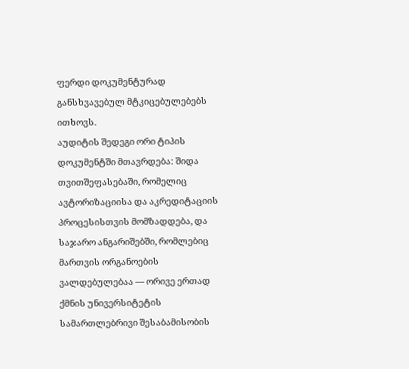ფერდი დოკუმენტურად განსხვავებულ მტკიცებულებებს ითხოვს.
აუდიტის შედეგი ორი ტიპის დოკუმენტში მთავრდება: შიდა თვითშეფასებაში, რომელიც ავტორიზაციისა და აკრედიტაციის პროცესისთვის მომზადდება, და საჯარო ანგარიშებში, რომლებიც მართვის ორგანოების ვალდებულებაა — ორივე ერთად ქმნის უნივერსიტეტის სამართლებრივი შესაბამისობის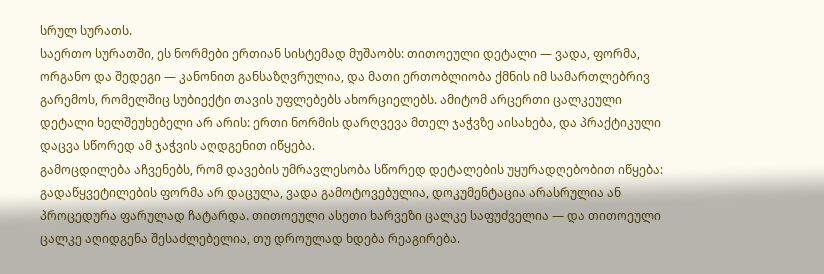სრულ სურათს.
საერთო სურათში, ეს ნორმები ერთიან სისტემად მუშაობს: თითოეული დეტალი — ვადა, ფორმა, ორგანო და შედეგი — კანონით განსაზღვრულია, და მათი ერთობლიობა ქმნის იმ სამართლებრივ გარემოს, რომელშიც სუბიექტი თავის უფლებებს ახორციელებს. ამიტომ არცერთი ცალკეული დეტალი ხელშეუხებელი არ არის: ერთი ნორმის დარღვევა მთელ ჯაჭვზე აისახება, და პრაქტიკული დაცვა სწორედ ამ ჯაჭვის აღდგენით იწყება.
გამოცდილება აჩვენებს, რომ დავების უმრავლესობა სწორედ დეტალების უყურადღებობით იწყება: გადაწყვეტილების ფორმა არ დაცულა, ვადა გამოტოვებულია, დოკუმენტაცია არასრულია ან პროცედურა ფარულად ჩატარდა. თითოეული ასეთი ხარვეზი ცალკე საფუძველია — და თითოეული ცალკე აღიდგენა შესაძლებელია, თუ დროულად ხდება რეაგირება.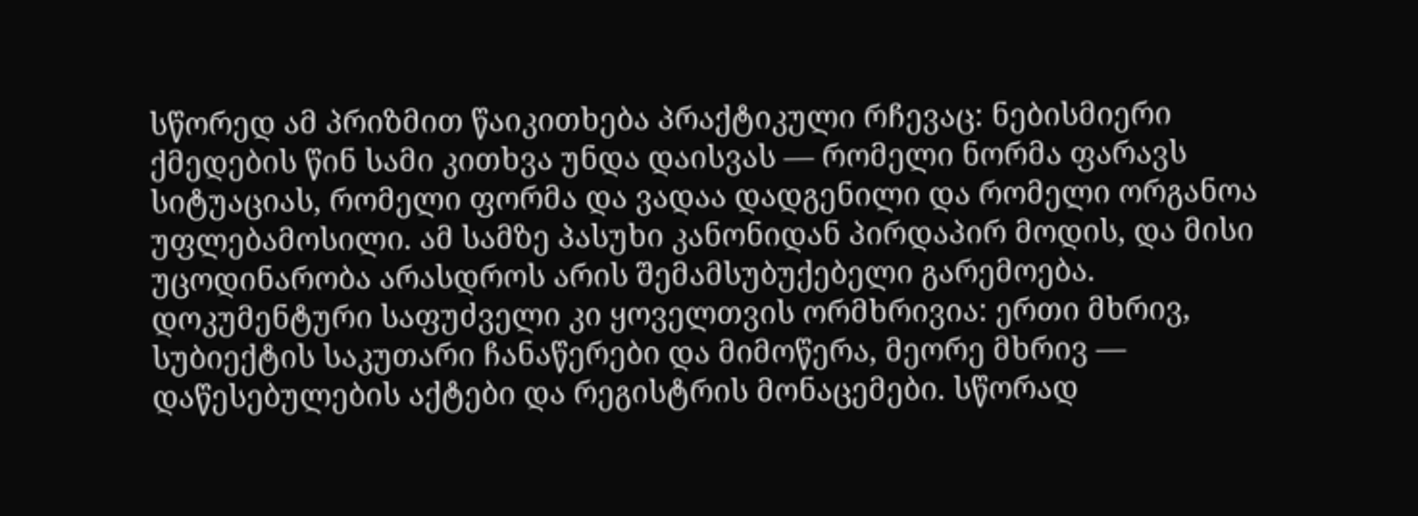სწორედ ამ პრიზმით წაიკითხება პრაქტიკული რჩევაც: ნებისმიერი ქმედების წინ სამი კითხვა უნდა დაისვას — რომელი ნორმა ფარავს სიტუაციას, რომელი ფორმა და ვადაა დადგენილი და რომელი ორგანოა უფლებამოსილი. ამ სამზე პასუხი კანონიდან პირდაპირ მოდის, და მისი უცოდინარობა არასდროს არის შემამსუბუქებელი გარემოება.
დოკუმენტური საფუძველი კი ყოველთვის ორმხრივია: ერთი მხრივ, სუბიექტის საკუთარი ჩანაწერები და მიმოწერა, მეორე მხრივ — დაწესებულების აქტები და რეგისტრის მონაცემები. სწორად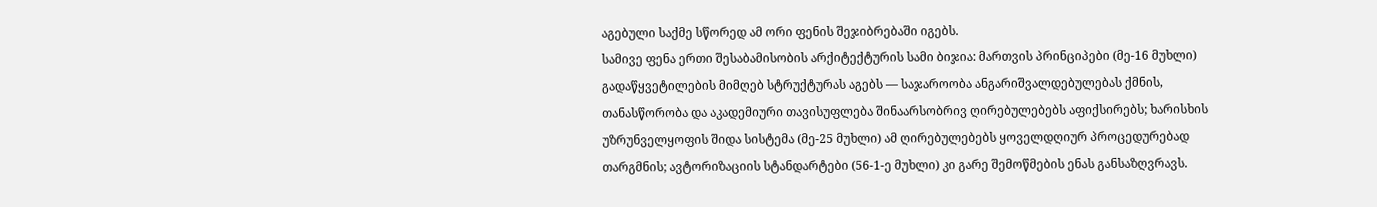აგებული საქმე სწორედ ამ ორი ფენის შეჯიბრებაში იგებს.
სამივე ფენა ერთი შესაბამისობის არქიტექტურის სამი ბიჯია: მართვის პრინციპები (მე-16 მუხლი) გადაწყვეტილების მიმღებ სტრუქტურას აგებს — საჯაროობა ანგარიშვალდებულებას ქმნის, თანასწორობა და აკადემიური თავისუფლება შინაარსობრივ ღირებულებებს აფიქსირებს; ხარისხის უზრუნველყოფის შიდა სისტემა (მე-25 მუხლი) ამ ღირებულებებს ყოველდღიურ პროცედურებად თარგმნის; ავტორიზაციის სტანდარტები (56-1-ე მუხლი) კი გარე შემოწმების ენას განსაზღვრავს.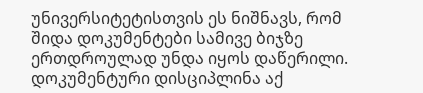უნივერსიტეტისთვის ეს ნიშნავს, რომ შიდა დოკუმენტები სამივე ბიჯზე ერთდროულად უნდა იყოს დაწერილი.
დოკუმენტური დისციპლინა აქ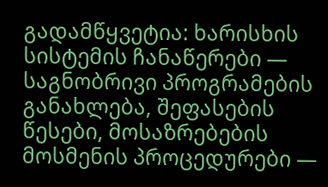გადამწყვეტია: ხარისხის სისტემის ჩანაწერები — საგნობრივი პროგრამების განახლება, შეფასების წესები, მოსაზრებების მოსმენის პროცედურები —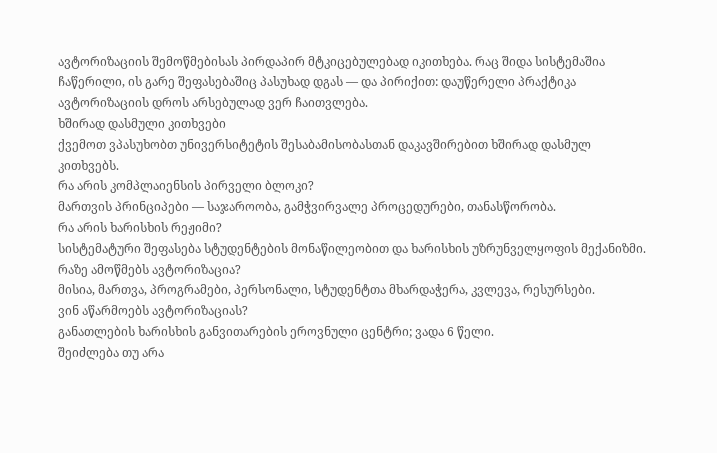ავტორიზაციის შემოწმებისას პირდაპირ მტკიცებულებად იკითხება. რაც შიდა სისტემაშია ჩაწერილი, ის გარე შეფასებაშიც პასუხად დგას — და პირიქით: დაუწერელი პრაქტიკა ავტორიზაციის დროს არსებულად ვერ ჩაითვლება.
ხშირად დასმული კითხვები
ქვემოთ ვპასუხობთ უნივერსიტეტის შესაბამისობასთან დაკავშირებით ხშირად დასმულ კითხვებს.
რა არის კომპლაიენსის პირველი ბლოკი?
მართვის პრინციპები — საჯაროობა, გამჭვირვალე პროცედურები, თანასწორობა.
რა არის ხარისხის რეჟიმი?
სისტემატური შეფასება სტუდენტების მონაწილეობით და ხარისხის უზრუნველყოფის მექანიზმი.
რაზე ამოწმებს ავტორიზაცია?
მისია, მართვა, პროგრამები, პერსონალი, სტუდენტთა მხარდაჭერა, კვლევა, რესურსები.
ვინ აწარმოებს ავტორიზაციას?
განათლების ხარისხის განვითარების ეროვნული ცენტრი; ვადა 6 წელი.
შეიძლება თუ არა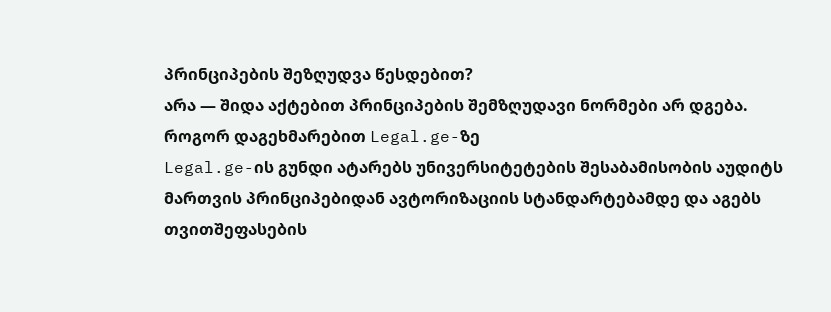პრინციპების შეზღუდვა წესდებით?
არა — შიდა აქტებით პრინციპების შემზღუდავი ნორმები არ დგება.
როგორ დაგეხმარებით Legal.ge-ზე
Legal.ge-ის გუნდი ატარებს უნივერსიტეტების შესაბამისობის აუდიტს მართვის პრინციპებიდან ავტორიზაციის სტანდარტებამდე და აგებს თვითშეფასების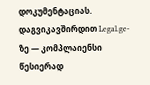დოკუმენტაციას.
დაგვიკავშირდით Legal.ge-ზე — კომპლაიენსი წესიერად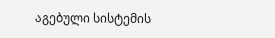აგებული სისტემის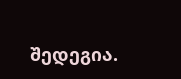შედეგია.